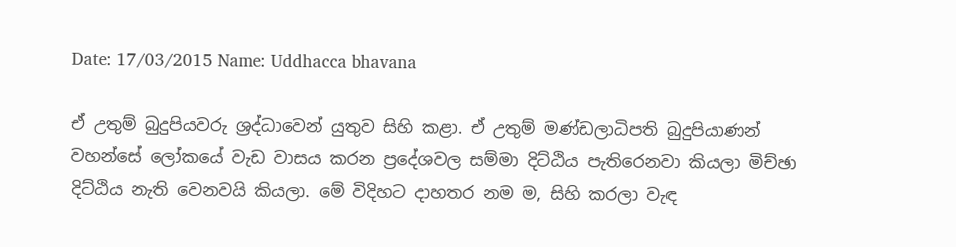Date: 17/03/2015 Name: Uddhacca bhavana

ඒ උතුම් බුදුපියවරු ශ්‍රද්ධාවෙන් යුතුව සිහි කළා. ඒ උතුම් මණ්ඩලාධිපති බුදුපියාණන් වහන්සේ ලෝකයේ වැඩ වාසය කරන ප්‍රදේශවල සම්මා දිට්ඨිය පැතිරෙනවා කියලා මිච්ඡා දිට්ඨිය නැති වෙනවයි කියලා. මේ විදිහට දාහතර නම ම, සිහි කරලා වැඳ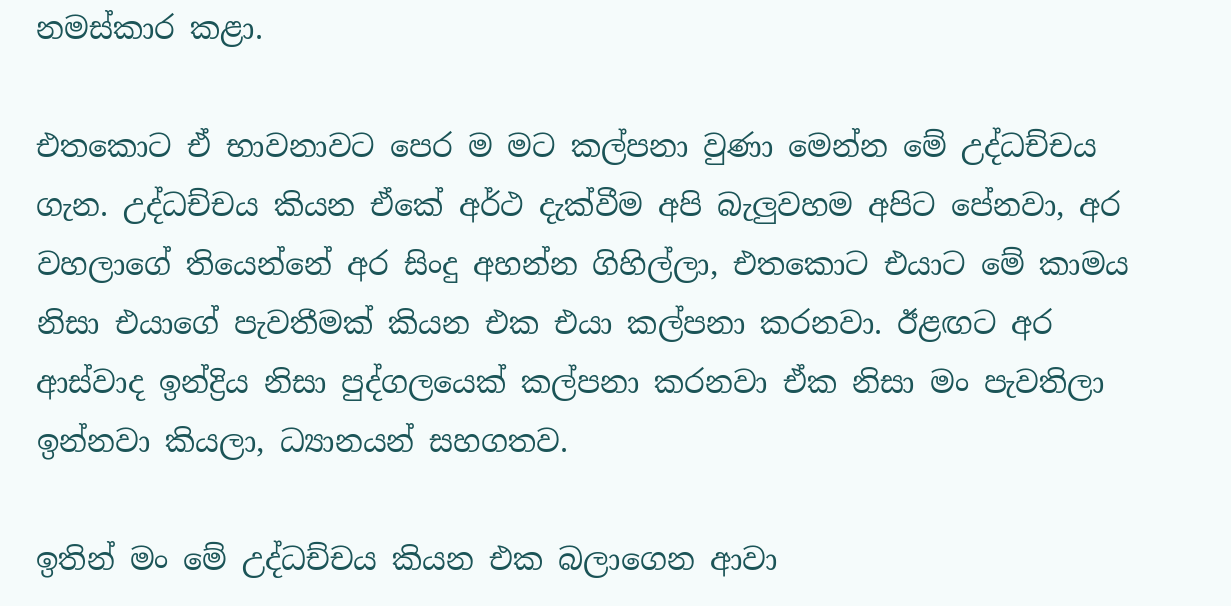නමස්කාර කළා.

එතකොට ඒ භාවනාවට පෙර ම මට කල්පනා වුණා මෙන්න මේ උද්ධච්චය ගැන. උද්ධච්චය කියන ඒකේ අර්ථ දැක්වීම අපි බැලුවහම අපිට පේනවා, අර වහලාගේ තියෙන්නේ අර සිංදු අහන්න ගිහිල්ලා, එතකොට එයාට මේ කාමය නිසා එයාගේ පැවතීමක් කියන එක එයා කල්පනා කරනවා. ඊළඟට අර ආස්වාද ඉන්ද්‍රිය නිසා පුද්ගලයෙක් කල්පනා කරනවා ඒක නිසා මං පැවතිලා ඉන්නවා කියලා, ධ්‍යානයන් සහගතව.

ඉතින් මං මේ උද්ධච්චය කියන එක බලාගෙන ආවා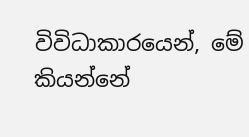විවිධාකාරයෙන්, මේ කියන්නේ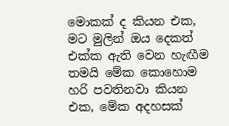මොකක් ද කියන එක, මට මුලින් ඔය දෙකත් එක්ක ඇති වෙන හැඟීම තමයි මේක කොහොම හරි පවතිනවා කියන එක, මේක අදහසක්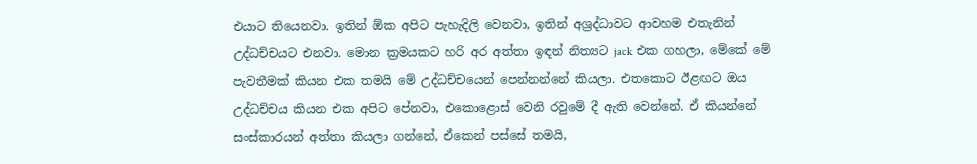එයාට තියෙනවා. ඉතින් ඕක අපිට පැහැදිලි වෙනවා, ඉතින් අශ්‍රද්ධාවට ආවහම එතැනින් උද්ධච්චයට එනවා. මොන ක්‍රමයකට හරි අර අත්තා ඉඳන් නිත්‍යට jack එක ගහලා, මේකේ මේ පැවතීමක් කියන එක තමයි මේ උද්ධච්චයෙන් පෙන්නන්නේ කියලා. එතකොට ඊළඟට ඔය උද්ධච්චය කියන එක අපිට පේනවා, එකොළොස් වෙනි රවුමේ දී ඇති වෙන්නේ. ඒ කියන්නේ සංස්කාරයන් අත්තා කියලා ගන්නේ, ඒකෙන් පස්සේ තමයි,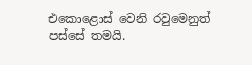එකොළොස් වෙනි රවුමෙනුත් පස්සේ තමයි.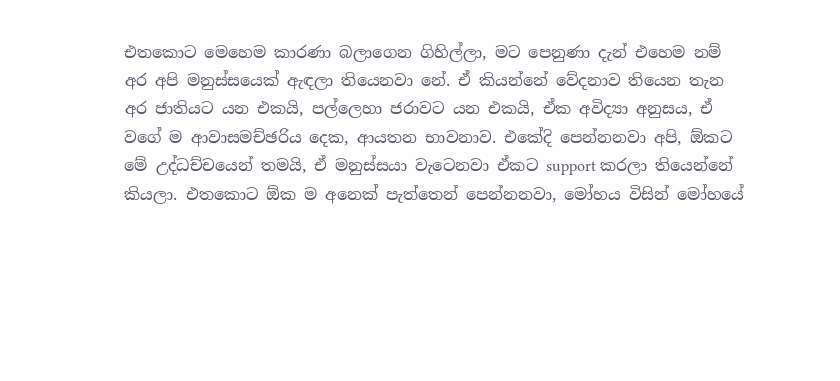එතකොට මෙහෙම කාරණා බලාගෙන ගිහිල්ලා, මට පෙනුණා දැන් එහෙම නම් අර අපි මනුස්සයෙක් ඇඳලා තියෙනවා නේ. ඒ කියන්නේ වේදනාව තියෙන තැන අර ජාතියට යන එකයි, පල්ලෙහා ජරාවට යන එකයි, ඒක අවිද්‍යා අනුසය, ඒ වගේ ම ආවාසමච්ඡරිය දෙක, ආයතන භාවනාව. එකේදි පෙන්නනවා අපි, ඕකට මේ උද්ධච්චයෙන් තමයි, ඒ මනුස්සයා වැටෙනවා ඒකට support කරලා තියෙන්නේ කියලා. එතකොට ඕක ම අනෙක් පැත්තෙන් පෙන්නනවා, මෝහය විසින් මෝහයේ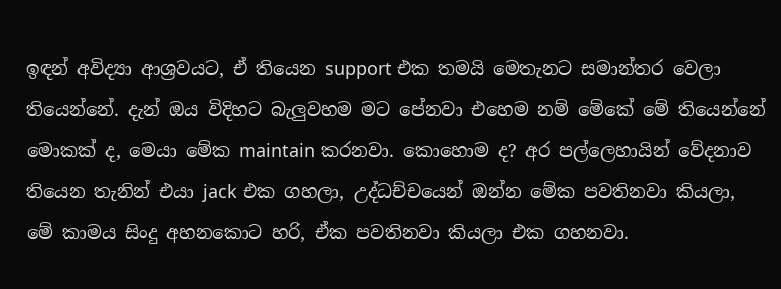ඉඳන් අවිද්‍යා ආශ්‍රවයට, ඒ තියෙන support එක තමයි මෙතැනට සමාන්තර වෙලා තියෙන්නේ. දැන් ඔය විදිහට බැලුවහම මට පේනවා එහෙම නම් මේකේ මේ තියෙන්නේ මොකක් ද, මෙයා මේක maintain කරනවා. කොහොම ද? අර පල්ලෙහායින් වේදනාව තියෙන තැනින් එයා jack එක ගහලා, උද්ධච්චයෙන් ඔන්න මේක පවතිනවා කියලා, මේ කාමය සිංදු අහනකොට හරි, ඒක පවතිනවා කියලා එක ගහනවා.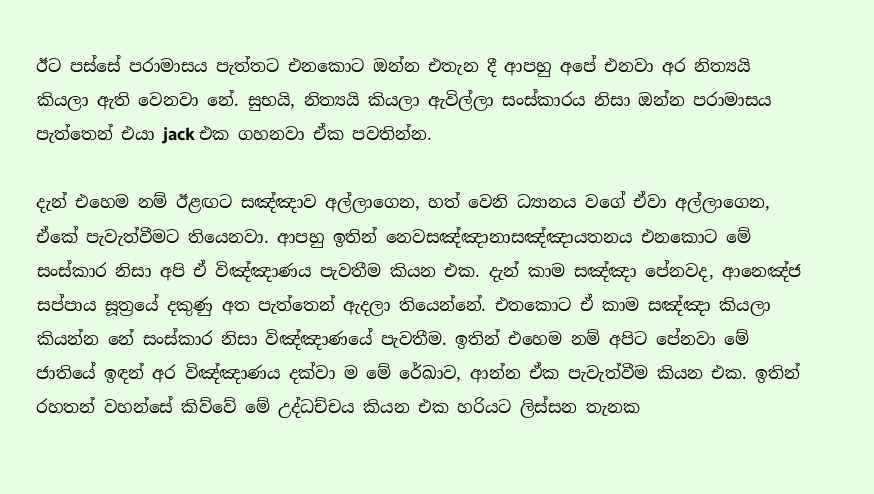ඊට පස්සේ පරාමාසය පැත්තට එනකොට ඔන්න එතැන දී ආපහු අපේ එනවා අර නිත්‍යයි කියලා ඇති වෙනවා නේ. සුභයි, නිත්‍යයි කියලා ඇවිල්ලා සංස්කාරය නිසා ඔන්න පරාමාසය පැත්තෙන් එයා jack එක ගහනවා ඒක පවතින්න.

දැන් එහෙම නම් ඊළඟට සඤ්ඤාව අල්ලාගෙන, හත් වෙනි ධ්‍යානය වගේ ඒවා අල්ලාගෙන, ඒකේ පැවැත්වීමට තියෙනවා. ආපහු ඉතින් නෙවසඤ්ඤානාසඤ්ඤායතනය එනකොට මේ සංස්කාර නිසා අපි ඒ විඤ්ඤාණය පැවතීම කියන එක. දැන් කාම සඤ්ඤා පේනවද, ආනෙඤ්ජ සප්පාය සූත්‍රයේ දකුණු අත පැත්තෙන් ඇදලා තියෙන්නේ. එතකොට ඒ කාම සඤ්ඤා කියලා කියන්න නේ සංස්කාර නිසා විඤ්ඤාණයේ පැවතීම. ඉතින් එහෙම නම් අපිට පේනවා මේ ජාතියේ ඉඳන් අර විඤ්ඤාණය දක්වා ම මේ රේඛාව, ආන්න ඒක පැවැත්වීම කියන එක. ඉතින් රහතන් වහන්සේ කිව්වේ මේ උද්ධච්චය කියන එක හරියට ලිස්සන තැනක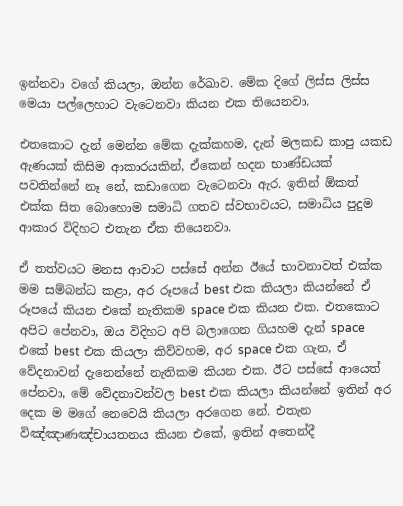ඉන්නවා වගේ කියලා, ඔන්න රේඛාව. මේක දිගේ ලිස්ස ලිස්ස මෙයා පල්ලෙහාට වැටෙනවා කියන එක තියෙනවා.

එතකොට දැන් මෙන්න මේක දැක්කහම, දැන් මලකඩ කාපු යකඩ ඇණයක් කිසිම ආකාරයකින්, ඒකෙන් හදන භාණ්ඩයක් පවතින්නේ නෑ නේ, කඩාගෙන වැටෙනවා ඇර. ඉතින් ඕකත් එක්ක සිත බොහොම සමාධි ගතව ස්වභාවයට, සමාධිය පුදුම ආකාර විදිහට එතැන ඒක තියෙනවා.

ඒ තත්වයට මනස ආවාට පස්සේ අන්න ඊයේ භාවනාවත් එක්ක මම සම්බන්ධ කළා, අර රූපයේ best එක කියලා කියන්නේ ඒ රූපයේ කියන එකේ නැතිකම space එක කියන එක. එතකොට අපිට පේනවා, ඔය විදිහට අපි බලාගෙන ගියහම දැන් space එකේ best එක කියලා කිව්වහම, අර space එක ගැන, ඒ වේදනාවන් දැනෙන්නේ නැතිකම කියන එක. ඊට පස්සේ ආයෙත් පේනවා, මේ වේදනාවන්වල best එක කියලා කියන්නේ ඉතින් අර දෙක ම මගේ නෙවෙයි කියලා අරගෙන නේ. එතැන විඤ්ඤාණඤ්චායතනය කියන එකේ, ඉතින් අතෙන්දී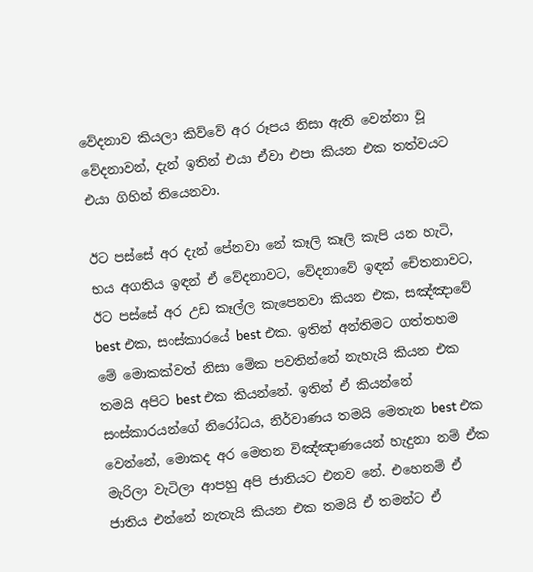වේදනාව කියලා කිව්වේ අර රූපය නිසා ඇති වෙන්නා වූ වේදනාවන්, දැන් ඉතින් එයා ඒවා එපා කියන එක තත්වයට එයා ගිහින් තියෙනවා.

ඊට පස්සේ අර දැන් පේනවා නේ කෑලි කෑලි කැපි යන හැටි, භය අගතිය ඉඳන් ඒ වේදනාවට, වේදනාවේ ඉඳන් චේතනාවට, ඊට පස්සේ අර උඩ කෑල්ල කැපෙනවා කියන එක, සඤ්ඤාවේ best එක, සංස්කාරයේ best එක. ඉතින් අන්තිමට ගත්තහම මේ මොකක්වත් නිසා මේක පවතින්නේ නැහැයි කියන එක තමයි අපිට best එක කියන්නේ. ඉතින් ඒ කියන්නේ සංස්කාරයන්ගේ නිරෝධය, නිර්වාණය තමයි මෙතැන best එක වෙන්නේ, මොකද අර මෙතන විඤ්ඤාණයෙන් හැදුනා නම් ඒක මැරිලා වැටිලා ආපහු අපි ජාතියට එනව නේ. එහෙනම් ඒ ජාතිය එන්නේ නැතැයි කියන එක තමයි ඒ තමන්ට ඒ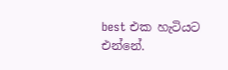best එක හැටියට එන්නේ.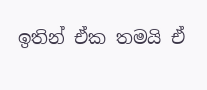ඉතින් ඒක තමයි ඒ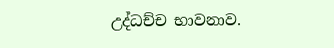උද්ධච්ච භාවනාව.